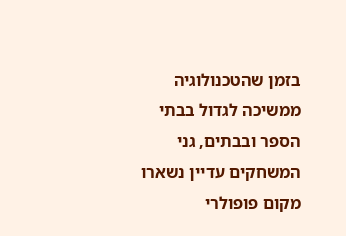בזמן שהטכנולוגיה ממשיכה לגדול בבתי הספר ובבתים, גני המשחקים עדיין נשארו מקום פופולרי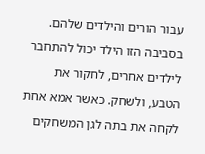עבור הורים והילדים שלהם. בסביבה הזו הילד יכול להתחבר לילדים אחרים, לחקור את הטבע, ולשחק. כאשר אמא אחת לקחה את בתה לגן המשחקים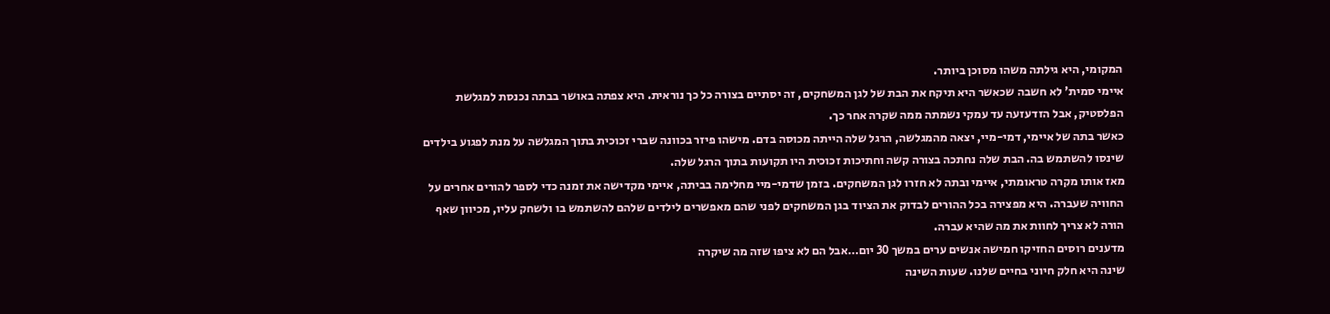המקומי, היא גילתה משהו מסוכן ביותר.
איימי סמית' לא חשבה שכאשר היא תיקח את הבת של לגן המשחקים, זה יסתיים בצורה כל כך נוראית. היא צפתה באושר בבתה נכנסת למגלשת הפלסטיק, אבל הזדעזעה עד עמקי נשמתה ממה שקרה אחר כך.
כאשר בתה של איימי, דמי-מיי, יצאה מהמגלשה, הרגל שלה הייתה מכוסה בדם. מישהו פיזר בכוונה שברי זכוכית בתוך המגלשה על מנת לפגוע בילדים שינסו להשתמש בה. הבת שלה נחתכה בצורה קשה וחתיכות זכוכית היו תקועות בתוך הרגל שלה.
מאז אותו מקרה טראומתי, איימי ובתה לא חזרו לגן המשחקים. בזמן שדמי-מיי מחלימה בביתה, איימי מקדישה את זמנה כדי לספר להורים אחרים על החוויה שעברה. היא מפצירה בכל ההורים לבדוק את הציוד בגן המשחקים לפני שהם מאפשרים לילדים שלהם להשתמש בו ולשחק עליו, מכיוון שאף הורה לא צריך לחוות את מה שהיא עברה.
מדענים רוסים החזיקו חמישה אנשים ערים במשך 30 יום…אבל הם לא ציפו שזה מה שיקרה
שינה היא חלק חיוני בחיים שלנו. שעות השינה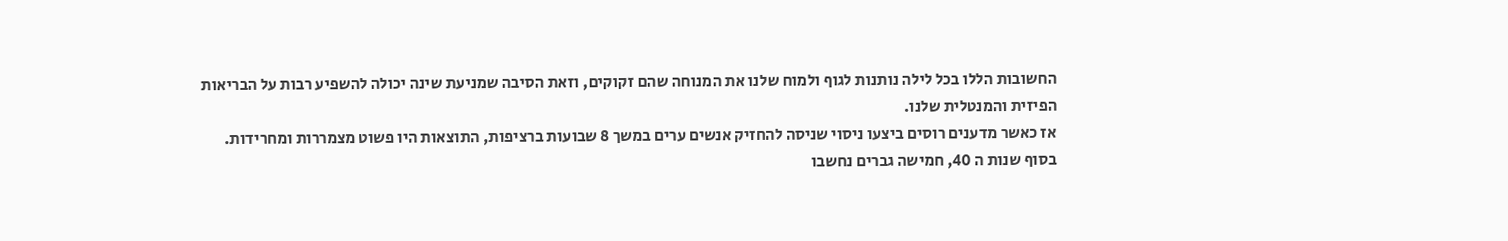החשובות הללו בכל לילה נותנות לגוף ולמוח שלנו את המנוחה שהם זקוקים, וזאת הסיבה שמניעת שינה יכולה להשפיע רבות על הבריאות הפיזית והמנטלית שלנו.
אז כאשר מדענים רוסים ביצעו ניסוי שניסה להחזיק אנשים ערים במשך 8 שבועות ברציפות, התוצאות היו פשוט מצמררות ומחרידות.
בסוף שנות ה 40, חמישה גברים נחשבו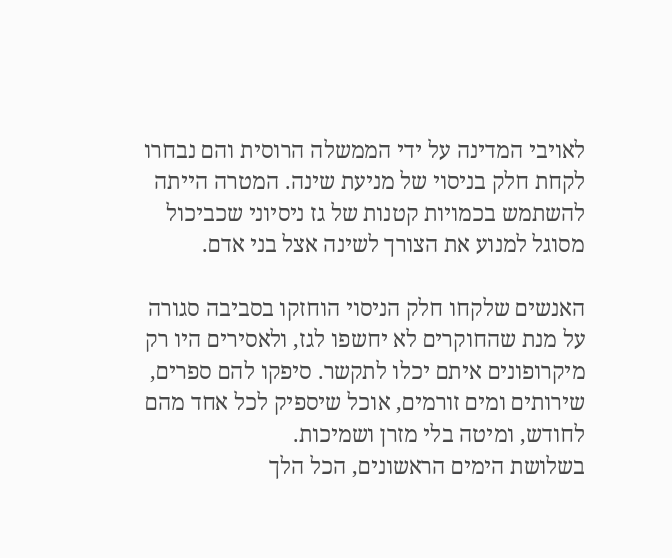לאויבי המדינה על ידי הממשלה הרוסית והם נבחרו לקחת חלק בניסוי של מניעת שינה. המטרה הייתה להשתמש בכמויות קטנות של גז ניסיוני שכביכול מסוגל למנוע את הצורך לשינה אצל בני אדם.

האנשים שלקחו חלק הניסוי הוחזקו בסביבה סגורה על מנת שהחוקרים לא יחשפו לגז, ולאסירים היו רק מיקרופונים איתם יכלו לתקשר. סיפקו להם ספרים, שירותים ומים זורמים, אוכל שיספיק לכל אחד מהם לחודש, ומיטה בלי מזרן ושמיכות.
בשלושת הימים הראשונים, הכל הלך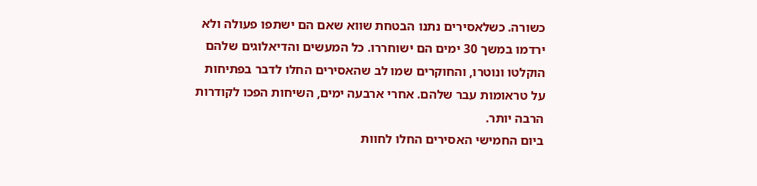כשורה. כשלאסירים נתנו הבטחת שווא שאם הם ישתפו פעולה ולא ירדמו במשך 30 ימים הם ישוחררו. כל המעשים והדיאלוגים שלהם הוקלטו ונוטרו, והחוקרים שמו לב שהאסירים החלו לדבר בפתיחות על טראומות עבר שלהם. אחרי ארבעה ימים, השיחות הפכו לקודרות הרבה יותר.
ביום החמישי האסירים החלו לחוות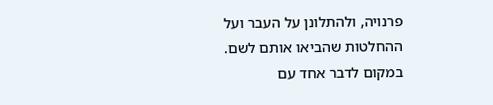פרנויה, ולהתלונן על העבר ועל ההחלטות שהביאו אותם לשם. במקום לדבר אחד עם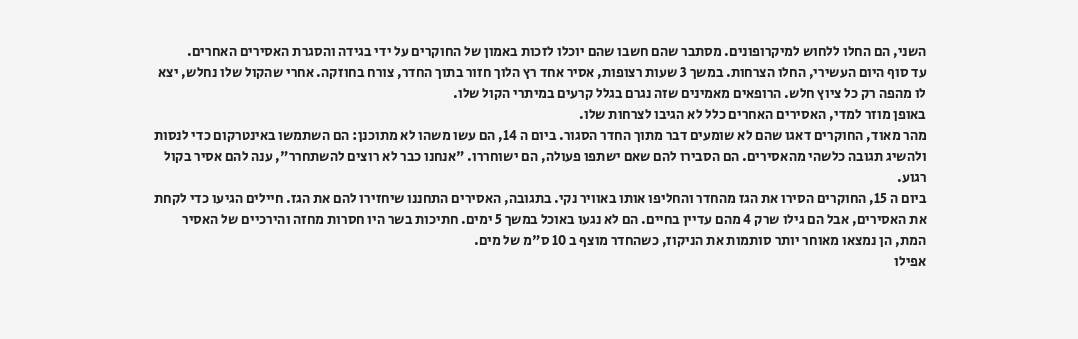השני, הם החלו ללחוש למיקרופונים. מסתבר שהם חשבו שהם יוכלו לזכות באמון של החוקרים על ידי בגידה והסגרת האסירים האחרים.
עד סוף היום העשירי, החלו הצרחות. במשך 3 שעות רצופות, אסיר אחד רץ הלוך חזור בתוך החדר, צורח בחוזקה. אחרי שהקול שלו נחלש, יצא לו מהפה רק כל ציוץ חלש. הרופאים מאמינים שזה נגרם בגלל קרעים במיתרי הקול שלו.
באופן מוזר למדי, האסירים האחרים כלל לא הגיבו לצרחות שלו.
מהר מאוד, החוקרים דאגו שהם לא שומעים דבר מתוך החדר הסגור. ביום ה 14, הם עשו משהו לא מתוכנן: הם השתמשו באינטרקום כדי לנסות ולהשיג תגובה כלשהי מהאסירים. הם הסבירו להם שאם ישתפו פעולה, הם ישוחררו. "אנחנו כבר לא רוצים להשתחרר", ענה להם אסיר בקול רגוע.
ביום ה 15, החוקרים הסירו את הגז מהחדר והחליפו אותו באוויר נקי. בתגובה, האסירים התחננו שיחזירו להם את הגז. חיילים הגיעו כדי לקחת את האסירים, אבל הם גילו שרק 4 מהם עדיין בחיים. הם לא נגעו באוכל במשך 5 ימים. חתיכות בשר היו חסרות מחזה והירכיים של האסיר המת, הן נמצאו מאוחר יותר סותמות את הניקוז, כשהחדר מוצף ב 10 ס"מ של מים.
אפילו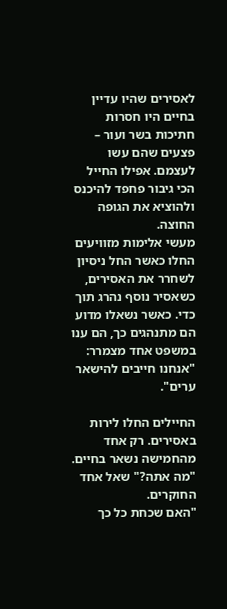לאסירים שהיו עדיין בחיים היו חסרות חתיכות בשר ועור – פצעים שהם עשו לעצמם. אפילו החייל הכי גיבור פחפד להיכנס ולהוציא את הגופה החוצה.
מעשי אלימות מזוויעים החלו כאשר החל ניסיון לשחרר את האסירים, כשאסיר נוסף נהרג תוך כדי. כאשר נשאלו מדוע הם מתנהגים כך, הם ענו במשפט אחד מצמרר: "אנחנו חייבים להישאר ערים".

החיילים החלו לירות באסירים. רק אחד מהחמישה נשאר בחיים. "מה אתה?" שאל אחד החוקרים.
"האם שכחת כל כך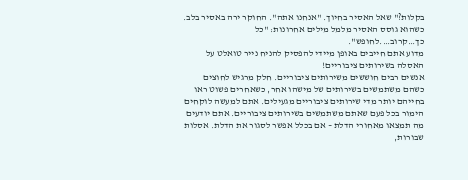בקלות?" שאל האסיר בחיוך. "אנחנו אתה". החוקר ירה באסיר בלב. כשהוא גוסס האסיר מלמל מילים אחרונות: "כל כך…קרוב….לחופש".
מדוע אתם חייבים באופן מיידי להפסיק להניח נייר טואלט על האסלה בשירותים ציבוריים!
אנשים רבים חוששים משירותים ציבוריים. חלק מרגיש לחוצים כשהם משתמשים בשירותים של מישהו אחר, כשאחרים פשוט ראו בחייהם יותר מדי שירותים ציבוריים מגעילים. אתם למעשה לוקחים הימור בכל פעם שאתם משתמשים בשירותים ציבוריים. אתם יודעים מה תמצאו מאחורי הדלת – אם בכלל אפשר לסגור את הדלת. אסלות שבורות,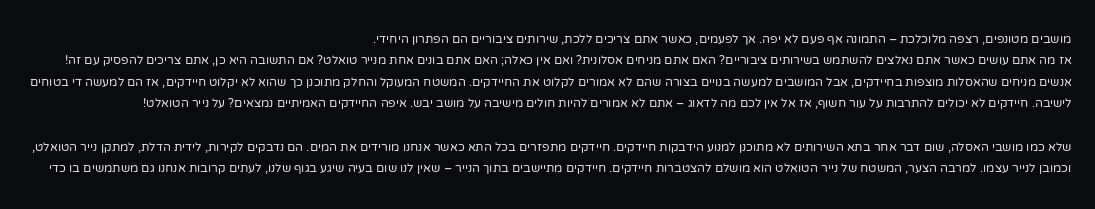מושבים מטונפים, רצפה מלוכלכת – התמונה אף פעם לא יפה. אך לפעמים, כאשר אתם צריכים ללכת, שירותים ציבוריים הם הפתרון היחידי.
אז מה אתם עושים כאשר אתם נאלצים להשתמש בשירותים ציבוריים? האם אתם מניחים אסלונית? ואם אין כאלה; האם אתם בונים אחת מנייר טואלט? אם התשובה היא כן, אתם צריכים להפסיק עם זה!
אנשים מניחים שהאסלות מוצפות בחיידקים, אבל המושבים למעשה בנויים בצורה שהם לא אמורים לקלוט את החיידקים. המשטח המעוקל והחלק מתוכנן כך שהוא לא יקלוט חיידקים, אז הם למעשה די בטוחים לישיבה. חיידקים לא יכולים להתרבות על עור חשוף, אז אל אין לכם מה לדאוג – אתם לא אמורים להיות חולים מישיבה על מושב יבש. איפה החיידקים האמיתיים נמצאים? על נייר הטואלט!

שלא כמו מושבי האסלה, שום דבר אחר בתא השירותים לא מתוכנן למנוע הידבקות חיידקים. חיידקים מתפזרים בכל התא כאשר אנחנו מורידים את המים. הם נדבקים לקירות, לידית הדלת, למתקן נייר הטואלט, וכמובן לנייר עצמו. למרבה הצער, המשטח של נייר הטואלט הוא מושלם להצטברות חיידקים. חיידקים מתיישבים בתוך הנייר – שאין לנו שום בעיה שיגע בגוף שלנו, לעתים קרובות אנחנו גם משתמשים בו כדי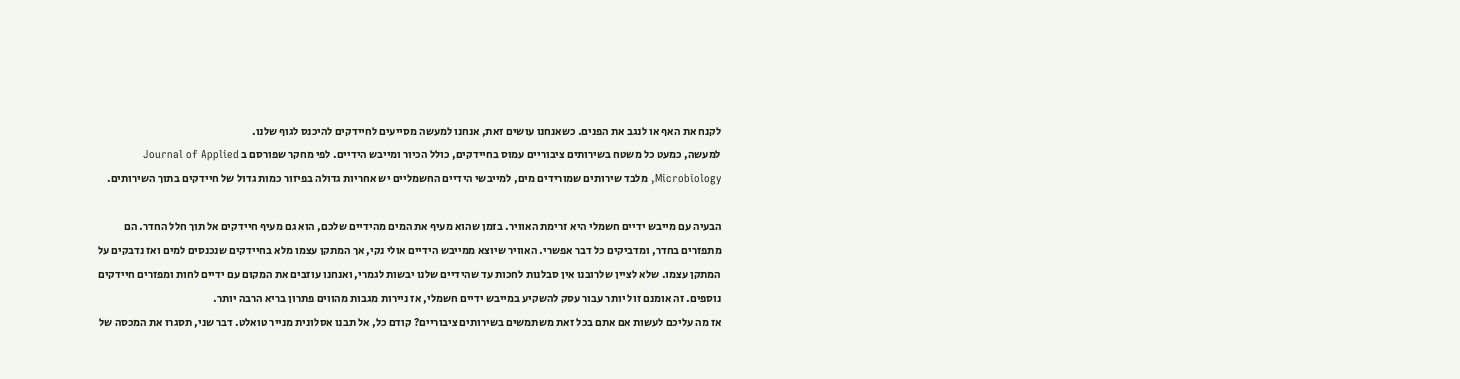לקנח את האף או לנגב את הפנים. כשאנחנו עושים זאת, אנחנו למעשה מסייעים לחיידקים להיכנס לגוף שלנו.
למעשה, כמעט כל משטח בשירותים ציבוריים עמוס בחיידקים, כולל הכיור ומייבש הידיים. לפי מחקר שפורסם ב Journal of Applied Microbiology, מלבד שירותים שמורידים מים, למייבשי הידיים החשמליים יש אחריות גדולה בפיזור כמות גדול של חיידקים בתוך השירותים.

הבעיה עם מייבש ידיים חשמלי היא זרימת האוויר. בזמן שהוא מעיף את המים מהידיים שלכם, הוא גם מעיף חיידקים אל תוך חלל החדר. הם מתפזרים בחדר, ומדביקים כל דבר אפשרי. האוויר שיוצא ממייבש הידיים אולי נקי, אך המתקן עצמו מלא בחיידקים שנכנסים למים ואז נדבקים על המתקן עצמו. שלא לציין שלרובנו אין סבלנות לחכות עד שהידיים שלנו יבשות לגמרי, ואנחנו עוזבים את המקום עם ידיים לחות ומפזרים חיידקים נוספים. זה אומנם זול יותר עבור עסק להשקיע במייבש ידיים חשמלי, אז ניירות מגבות מהווים פתרון בריא הרבה יותר.
אז מה עליכם לעשות אם אתם בכל זאת משתמשים בשירותים ציבוריים? קודם כל, אל תבנו אסלונית מנייר טואלט. דבר שני, תסגרו את המכסה של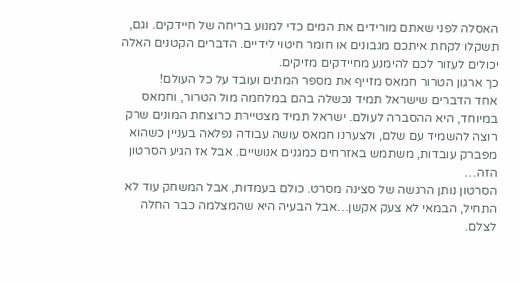האסלה לפני שאתם מורידים את המים כדי למנוע בריחה של חיידקים. וגם, תשקלו לקחת איתכם מגבונים או חומר חיטוי לידיים. הדברים הקטנים האלה יכולים לעזור לכם להימנע מחיידקים מזיקים.
כך ארגון הטרור חמאס מזייף את מספר המתים ועובד על כל העולם!
אחד הדברים שישראל תמיד נכשלה בהם במלחמה מול הטרור, וחמאס במיוחד, היא ההסברה לעולם. ישראל תמיד מצטיירת כרוצחת המונים שרק רוצה להשמיד עם שלם, ולצערנו חמאס עושה עבודה נפלאה בעניין כשהוא מפברק עובדות, משתמש באזרחים כמגנים אנושיים. אבל אז הגיע הסרטון הזה…
הסרטון נותן הרגשה של סצינה מסרט. כולם בעמדות, אבל המשחק עוד לא התחיל, הבמאי לא צעק אקשן…אבל הבעיה היא שהמצלמה כבר החלה לצלם.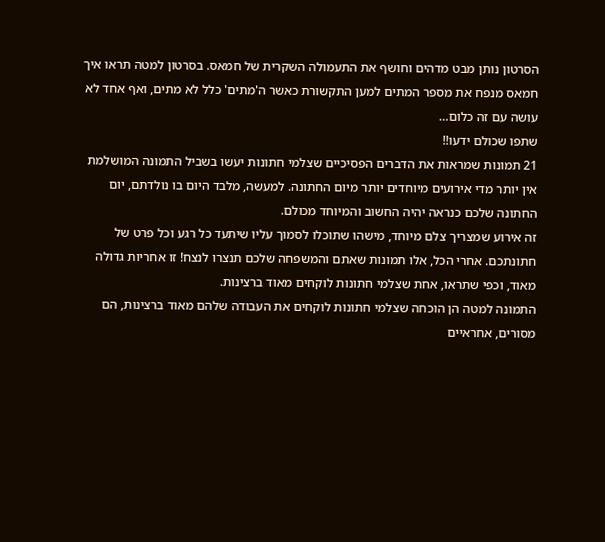הסרטון נותן מבט מדהים וחושף את התעמולה השקרית של חמאס. בסרטון למטה תראו איך חמאס מנפח את מספר המתים למען התקשורת כאשר ה'מתים' כלל לא מתים, ואף אחד לא עושה עם זה כלום…
שתפו שכולם ידעו!!
21 תמונות שמראות את הדברים הפסיכיים שצלמי חתונות יעשו בשביל התמונה המושלמת
אין יותר מדי אירועים מיוחדים יותר מיום החתונה. למעשה, מלבד היום בו נולדתם, יום החתונה שלכם כנראה יהיה החשוב והמיוחד מכולם.
זה אירוע שמצריך צלם מיוחד, מישהו שתוכלו לסמוך עליו שיתעד כל רגע וכל פרט של חתונתכם. אחרי הכל, אלו תמונות שאתם והמשפחה שלכם תנצרו לנצח! זו אחריות גדולה מאוד, וכפי שתראו, אחת שצלמי חתונות לוקחים מאוד ברצינות.
התמונה למטה הן הוכחה שצלמי חתונות לוקחים את העבודה שלהם מאוד ברצינות, הם מסורים, אחראיים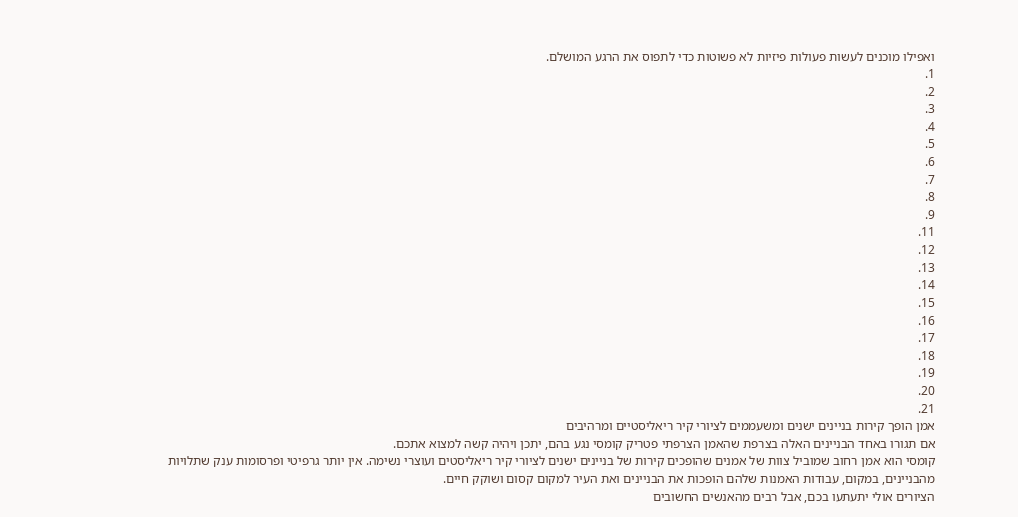ואפילו מוכנים לעשות פעולות פיזיות לא פשוטות כדי לתפוס את הרגע המושלם.
1.
2.
3.
4.
5.
6.
7.
8.
9.
11.
12.
13.
14.
15.
16.
17.
18.
19.
20.
21.
אמן הופך קירות בניינים ישנים ומשעממים לציורי קיר ריאליסטיים ומרהיבים
אם תגורו באחד הבניינים האלה בצרפת שהאמן הצרפתי פטריק קומסי נגע בהם, יתכן ויהיה קשה למצוא אתכם.
קומסי הוא אמן רחוב שמוביל צוות של אמנים שהופכים קירות של בניינים ישנים לציורי קיר ריאליסטים ועוצרי נשימה. אין יותר גרפיטי ופרסומות ענק שתלויות מהבניינים, במקום, עבודות האמנות שלהם הופכות את הבניינים ואת העיר למקום קסום ושוקק חיים.
הציורים אולי יתעתעו בכם, אבל רבים מהאנשים החשובים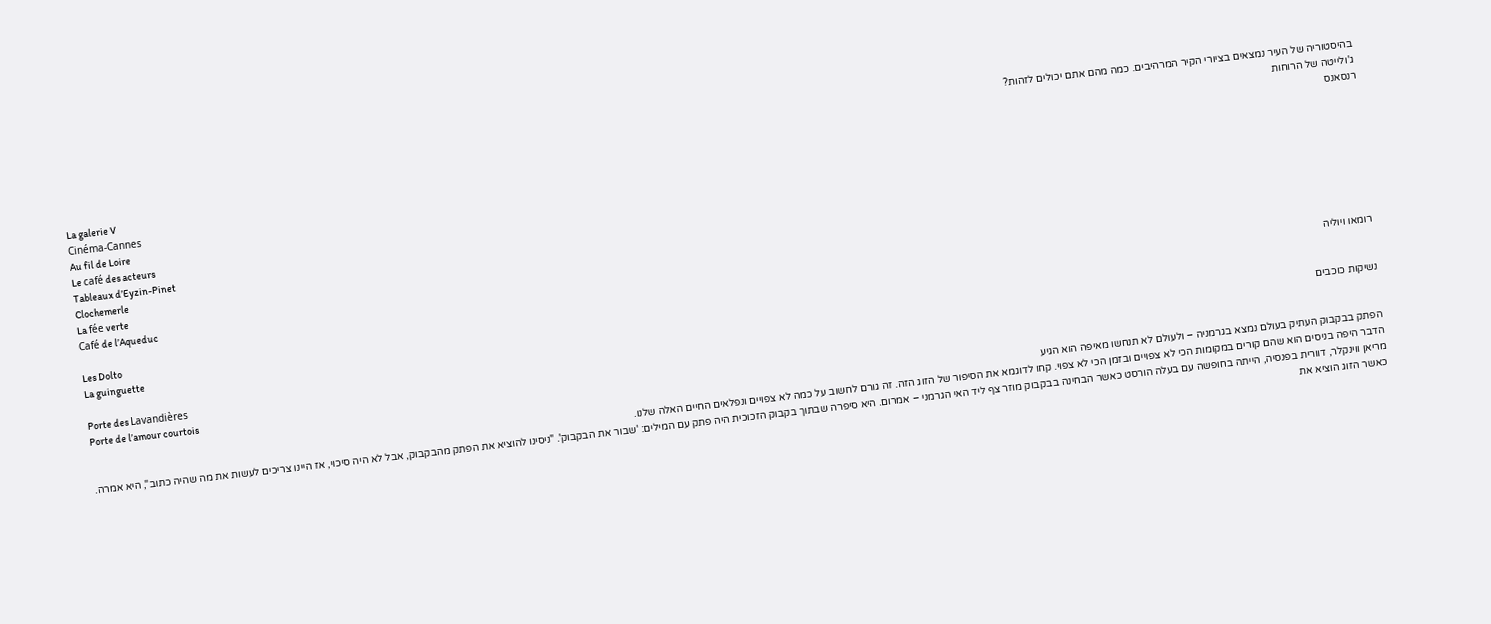בהיסטוריה של העיר נמצאים בציורי הקיר המרהיבים. כמה מהם אתם יכולים לזהות?
ג'ולייטה של הרוחות
רנסאנס
La galerie V
Cinéma-Cannes
Au fil de Loire
Le café des acteurs
Tableaux d’Eyzin-Pinet
Clochemerle
La fée verte
Café de l’Aqueduc
רומאו ויוליה
Les Dolto
La guinguette
נשיקות כוכבים
Porte des Lavandières
Porte de l’amour courtois
הפתק בבקבוק העתיק בעולם נמצא בגרמניה – ולעולם לא תנחשו מאיפה הוא הגיע
הדבר היפה בניסים הוא שהם קורים במקומות הכי לא צפויים ובזמן הכי לא צפוי. קחו לדוגמא את הסיפור של הזוג הזה. זה גורם לחשוב על כמה לא צפויים ונפלאים החיים האלה שלנו.
מריאן ווינקלר, דוורית בפנסיה, הייתה בחופשה עם בעלה הורסט כאשר הבחינה בבקבוק מוזר צף ליד האי הגרמני – אמרום. היא סיפרה שבתוך בקבוק הזכוכית היה פתק עם המילים: 'שבור את הבקבוק'. "ניסינו להוציא את הפתק מהבקבוק, אבל לא היה סיכוי, אז היינו צריכים לעשות את מה שהיה כתוב", היא אמרה.
כאשר הזוג הוציא את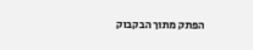הפתק מתוך הבקבוק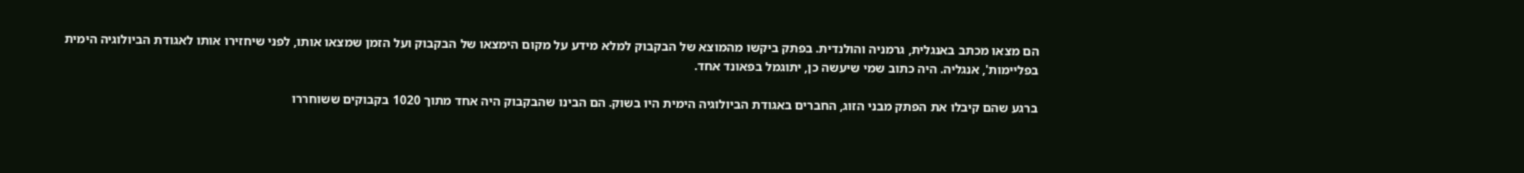הם מצאו מכתב באנגלית, גרמניה והולנדית. בפתק ביקשו מהמוצא של הבקבוק למלא מידע על מקום הימצאו של הבקבוק ועל הזמן שמצאו אותו, לפני שיחזירו אותו לאגודת הביולוגיה הימית בפליימות', אנגליה. היה כתוב שמי שיעשה כן, יתוגמל בפאונד אחד.

ברגע שהם קיבלו את הפתק מבני הזוג, החברים באגודת הביולוגיה הימית היו בשוק. הם הבינו שהבקבוק היה אחד מתוך 1020 בקבוקים ששוחררו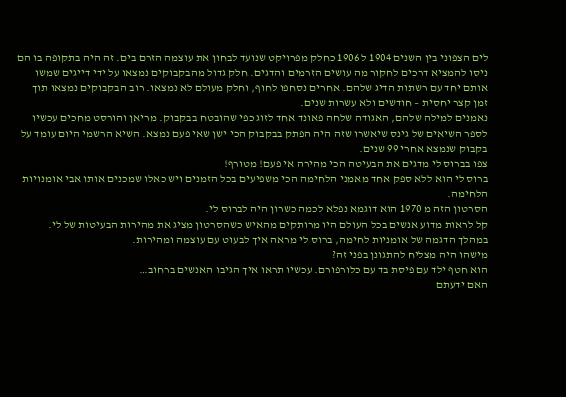לים הצפוני בין השנים 1904 ל 1906 כחלק מפרויקט שנועד לבחון את עוצמה הזרם בים. זה היה בתקופה בו הם ניסו להמציא דרכים לחקור מה עושים הזרמים והדגים. חלק גדול מהבקבוקים נמצאו על ידי דייגים שמשו אותם יחד עם רשתות הדיג שלהם. אחרים נסחפו לחוף, וחלק מעולם לא נמצאו. רוב הבקבוקים נמצאו תוך זמן קצר יחסית – חודשים ולא עשרות שנים.
נאמנים למילה שלהם, האגודה שלחה פאונד אחד לזוג כפי שהובטח בבקבוק. מריאן והורסט מחכים עכשיו לספר השיאים של גינס שיאשרו שזה היה הפתק בבקבוק הכי ישן שאי פעם נמצא. השיא הרשמי היום עומד על בקבוק שנמצא אחרי 99 שנים.
צפו בברוס לי מדגים את הבעיטה הכי מהירה אי פעם! מטורף!
ברוס לי הוא ללא ספק אחד מאמני הלחימה הכי משפיעים בכל הזמנים ויש כאלו שמכנים אותו אבי אומנויות הלחימה.
הסרטון הזה מ 1970 הוא דוגמא נפלא לכמה כשרון היה לברוס לי.
קל לראות מדוע אנשים בכל העולם היו מרותקים מהאיש כשהסרטון מציג את מהירות הבעיטות של לי. במהלך הדגמה של אומניות לחימה, ברוס לי מראה איך לבעוט עם עוצמה ומהירות.
מישהו היה מצליח להתגונן בפני זה?
הוא חטף ילד עם פיסת בד עם כלורפורם. עכשיו תראו איך הגיבו האנשים ברחוב…
האם ידעתם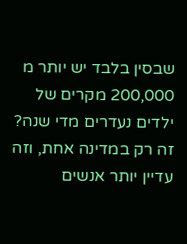שבסין בלבד יש יותר מ 200,000 מקרים של ילדים נעדרים מדי שנה?
זה רק במדינה אחת, וזה עדיין יותר אנשים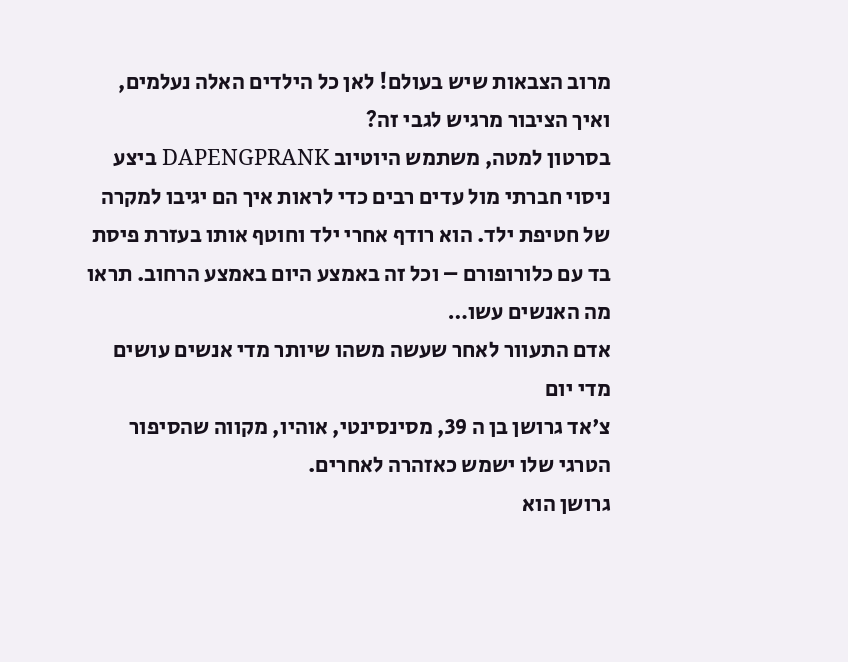מרוב הצבאות שיש בעולם! לאן כל הילדים האלה נעלמים, ואיך הציבור מרגיש לגבי זה?
בסרטון למטה, משתמש היוטיוב DAPENGPRANK ביצע ניסוי חברתי מול עדים רבים כדי לראות איך הם יגיבו למקרה של חטיפת ילד. הוא רודף אחרי ילד וחוטף אותו בעזרת פיסת בד עם כלורופורם – וכל זה באמצע היום באמצע הרחוב. תראו מה האנשים עשו…
אדם התעוור לאחר שעשה משהו שיותר מדי אנשים עושים מדי יום
צ'אד גרושן בן ה 39, מסינסינטי, אוהיו, מקווה שהסיפור הטרגי שלו ישמש כאזהרה לאחרים.
גרושן הוא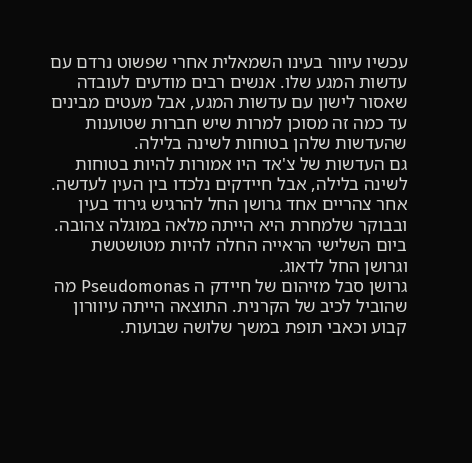עכשיו עיוור בעינו השמאלית אחרי שפשוט נרדם עם עדשות המגע שלו. אנשים רבים מודעים לעובדה שאסור לישון עם עדשות המגע, אבל מעטים מבינים עד כמה זה מסוכן למרות שיש חברות שטוענות שהעדשות שלהן בטוחות לשינה בלילה.
גם העדשות של צ'אד היו אמורות להיות בטוחות לשינה בלילה, אבל חיידקים נלכדו בין העין לעדשה. אחר צהריים אחד גרושן החל להרגיש גירוד בעין ובבוקר שלמחרת היא הייתה מלאה במוגלה צהובה. ביום השלישי הראייה החלה להיות מטושטשת וגרושן החל לדאוג.
גרושן סבל מזיהום של חיידק ה Pseudomonas מה שהוביל לכיב של הקרנית. התוצאה הייתה עיוורון קבוע וכאבי תופת במשך שלושה שבועות.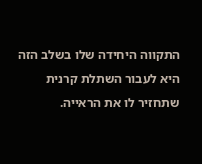התקווה היחידה שלו בשלב הזה היא לעבור השתלת קרנית שתחזיר לו את הראייה.